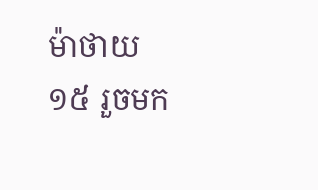ម៉ាថាយ
១៥ រួចមក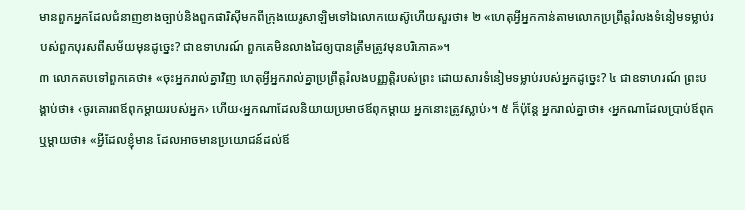មានពួកអ្នកដែលជំនាញខាងច្បាប់និងពួកផារិស៊ីមកពីក្រុងយេរូសាឡិមទៅឯលោកយេស៊ូហើយសួរថា៖ ២ «ហេតុអ្វីអ្នកកាន់តាមលោកប្រព្រឹត្តរំលងទំនៀមទម្លាប់របស់ពួកបុរសពីសម័យមុនដូច្នេះ? ជាឧទាហរណ៍ ពួកគេមិនលាងដៃឲ្យបានត្រឹមត្រូវមុនបរិភោគ»។
៣ លោកតបទៅពួកគេថា៖ «ចុះអ្នករាល់គ្នាវិញ ហេតុអ្វីអ្នករាល់គ្នាប្រព្រឹត្តរំលងបញ្ញត្ដិរបស់ព្រះ ដោយសារទំនៀមទម្លាប់របស់អ្នកដូច្នេះ? ៤ ជាឧទាហរណ៍ ព្រះបង្គាប់ថា៖ ‹ចូរគោរពឪពុកម្ដាយរបស់អ្នក› ហើយ‹អ្នកណាដែលនិយាយប្រមាថឪពុកម្ដាយ អ្នកនោះត្រូវស្លាប់›។ ៥ ក៏ប៉ុន្តែ អ្នករាល់គ្នាថា៖ ‹អ្នកណាដែលប្រាប់ឪពុកឬម្ដាយថា៖ «អ្វីដែលខ្ញុំមាន ដែលអាចមានប្រយោជន៍ដល់ឪ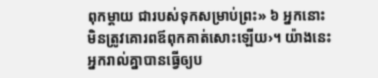ពុកម្ដាយ ជារបស់ទុកសម្រាប់ព្រះ» ៦ អ្នកនោះមិនត្រូវគោរពឪពុកគាត់សោះឡើយ›។ យ៉ាងនេះអ្នករាល់គ្នាបានធ្វើឲ្យប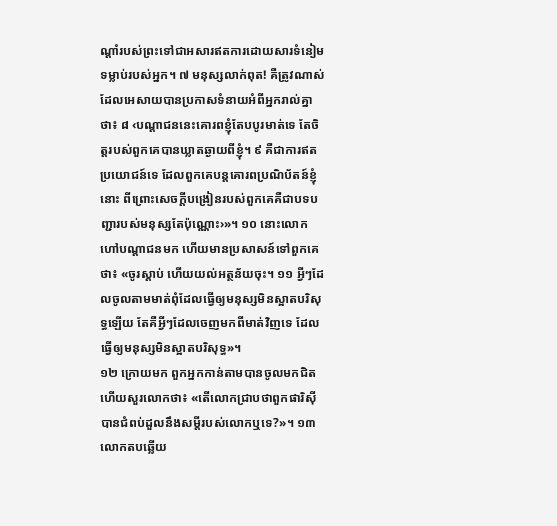ណ្ដាំរបស់ព្រះទៅជាអសារឥតការដោយសារទំនៀមទម្លាប់របស់អ្នក។ ៧ មនុស្សលាក់ពុត! គឺត្រូវណាស់ ដែលអេសាយបានប្រកាសទំនាយអំពីអ្នករាល់គ្នាថា៖ ៨ ‹បណ្ដាជននេះគោរពខ្ញុំតែបបូរមាត់ទេ តែចិត្តរបស់ពួកគេបានឃ្លាតឆ្ងាយពីខ្ញុំ។ ៩ គឺជាការឥតប្រយោជន៍ទេ ដែលពួកគេបន្តគោរពប្រណិប័តន៍ខ្ញុំនោះ ពីព្រោះសេចក្ដីបង្រៀនរបស់ពួកគេគឺជាបទបញ្ជារបស់មនុស្សតែប៉ុណ្ណោះ›»។ ១០ នោះលោកហៅបណ្ដាជនមក ហើយមានប្រសាសន៍ទៅពួកគេថា៖ «ចូរស្ដាប់ ហើយយល់អត្ថន័យចុះ។ ១១ អ្វីៗដែលចូលតាមមាត់ពុំដែលធ្វើឲ្យមនុស្សមិនស្អាតបរិសុទ្ធឡើយ តែគឺអ្វីៗដែលចេញមកពីមាត់វិញទេ ដែលធ្វើឲ្យមនុស្សមិនស្អាតបរិសុទ្ធ»។
១២ ក្រោយមក ពួកអ្នកកាន់តាមបានចូលមកជិត ហើយសួរលោកថា៖ «តើលោកជ្រាបថាពួកផារិស៊ីបានជំពប់ដួលនឹងសម្ដីរបស់លោកឬទេ?»។ ១៣ លោកតបឆ្លើយ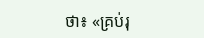ថា៖ «គ្រប់រុ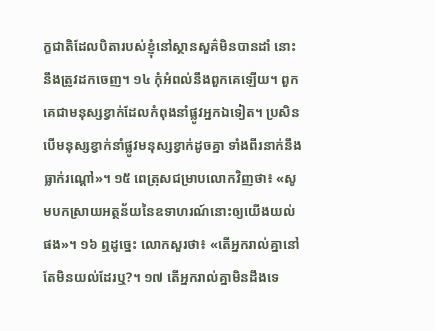ក្ខជាតិដែលបិតារបស់ខ្ញុំនៅស្ថានសួគ៌មិនបានដាំ នោះនឹងត្រូវដកចេញ។ ១៤ កុំអំពល់នឹងពួកគេឡើយ។ ពួកគេជាមនុស្សខ្វាក់ដែលកំពុងនាំផ្លូវអ្នកឯទៀត។ ប្រសិនបើមនុស្សខ្វាក់នាំផ្លូវមនុស្សខ្វាក់ដូចគ្នា ទាំងពីរនាក់នឹងធ្លាក់រណ្ដៅ»។ ១៥ ពេត្រុសជម្រាបលោកវិញថា៖ «សូមបកស្រាយអត្ថន័យនៃឧទាហរណ៍នោះឲ្យយើងយល់ផង»។ ១៦ ឮដូច្នេះ លោកសួរថា៖ «តើអ្នករាល់គ្នានៅតែមិនយល់ដែរឬ?។ ១៧ តើអ្នករាល់គ្នាមិនដឹងទេ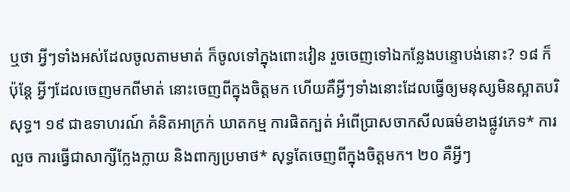ឬថា អ្វីៗទាំងអស់ដែលចូលតាមមាត់ ក៏ចូលទៅក្នុងពោះវៀន រួចចេញទៅឯកន្លែងបន្ទោបង់នោះ? ១៨ ក៏ប៉ុន្តែ អ្វីៗដែលចេញមកពីមាត់ នោះចេញពីក្នុងចិត្តមក ហើយគឺអ្វីៗទាំងនោះដែលធ្វើឲ្យមនុស្សមិនស្អាតបរិសុទ្ធ។ ១៩ ជាឧទាហរណ៍ គំនិតអាក្រក់ ឃាតកម្ម ការផិតក្បត់ អំពើប្រាសចាកសីលធម៌ខាងផ្លូវភេទ* ការលួច ការធ្វើជាសាក្សីក្លែងក្លាយ និងពាក្យប្រមាថ* សុទ្ធតែចេញពីក្នុងចិត្តមក។ ២០ គឺអ្វីៗ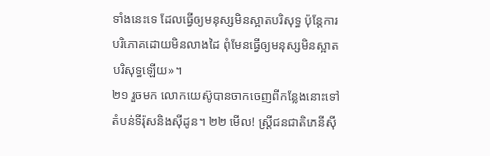ទាំងនេះទេ ដែលធ្វើឲ្យមនុស្សមិនស្អាតបរិសុទ្ធ ប៉ុន្តែការបរិភោគដោយមិនលាងដៃ ពុំមែនធ្វើឲ្យមនុស្សមិនស្អាតបរិសុទ្ធឡើយ»។
២១ រួចមក លោកយេស៊ូបានចាកចេញពីកន្លែងនោះទៅតំបន់ទីរ៉ុសនិងស៊ីដូន។ ២២ មើល! ស្ត្រីជនជាតិភេនីស៊ី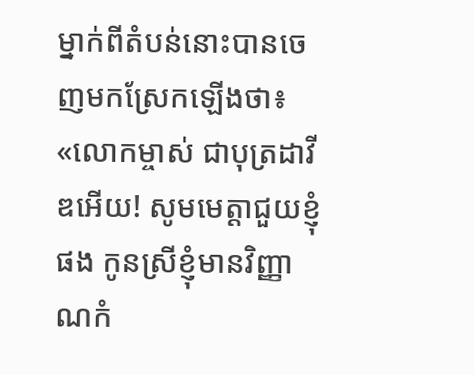ម្នាក់ពីតំបន់នោះបានចេញមកស្រែកឡើងថា៖ «លោកម្ចាស់ ជាបុត្រដាវីឌអើយ! សូមមេត្ដាជួយខ្ញុំផង កូនស្រីខ្ញុំមានវិញ្ញាណកំ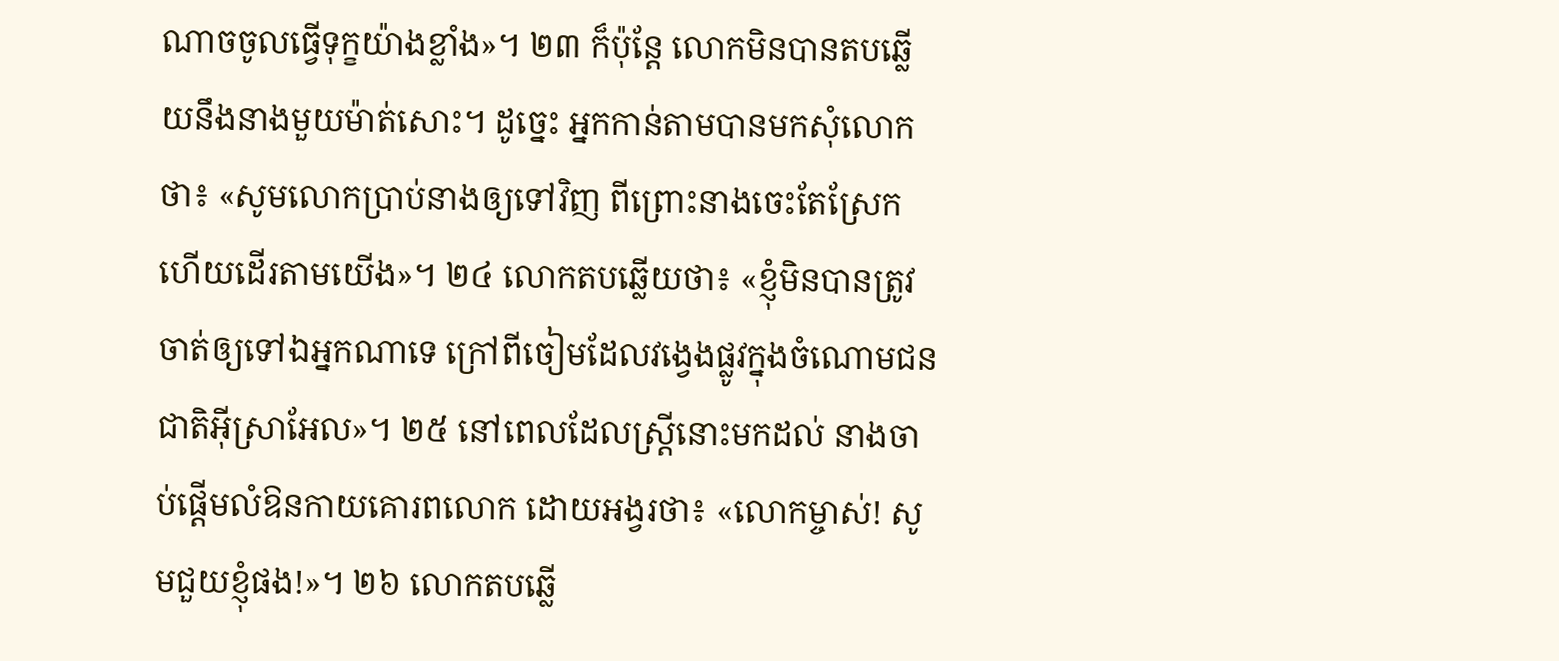ណាចចូលធ្វើទុក្ខយ៉ាងខ្លាំង»។ ២៣ ក៏ប៉ុន្តែ លោកមិនបានតបឆ្លើយនឹងនាងមួយម៉ាត់សោះ។ ដូច្នេះ អ្នកកាន់តាមបានមកសុំលោកថា៖ «សូមលោកប្រាប់នាងឲ្យទៅវិញ ពីព្រោះនាងចេះតែស្រែកហើយដើរតាមយើង»។ ២៤ លោកតបឆ្លើយថា៖ «ខ្ញុំមិនបានត្រូវចាត់ឲ្យទៅឯអ្នកណាទេ ក្រៅពីចៀមដែលវង្វេងផ្លូវក្នុងចំណោមជនជាតិអ៊ីស្រាអែល»។ ២៥ នៅពេលដែលស្ត្រីនោះមកដល់ នាងចាប់ផ្ដើមលំឱនកាយគោរពលោក ដោយអង្វរថា៖ «លោកម្ចាស់! សូមជួយខ្ញុំផង!»។ ២៦ លោកតបឆ្លើ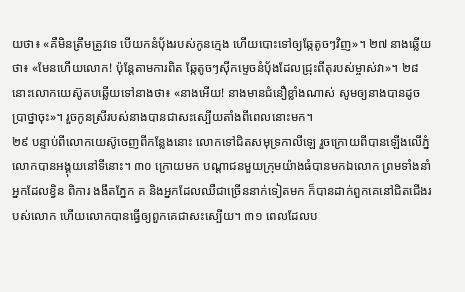យថា៖ «គឺមិនត្រឹមត្រូវទេ បើយកនំប៉័ងរបស់កូនក្មេង ហើយបោះទៅឲ្យឆ្កែតូចៗវិញ»។ ២៧ នាងឆ្លើយថា៖ «មែនហើយលោក! ប៉ុន្តែតាមការពិត ឆ្កែតូចៗស៊ីកម្ទេចនំប៉័ងដែលជ្រុះពីតុរបស់ម្ចាស់វា»។ ២៨ នោះលោកយេស៊ូតបឆ្លើយទៅនាងថា៖ «នាងអើយ! នាងមានជំនឿខ្លាំងណាស់ សូមឲ្យនាងបានដូចប្រាថ្នាចុះ»។ រួចកូនស្រីរបស់នាងបានជាសះស្បើយតាំងពីពេលនោះមក។
២៩ បន្ទាប់ពីលោកយេស៊ូចេញពីកន្លែងនោះ លោកទៅជិតសមុទ្រកាលីឡេ រួចក្រោយពីបានឡើងលើភ្នំ លោកបានអង្គុយនៅទីនោះ។ ៣០ ក្រោយមក បណ្ដាជនមួយក្រុមយ៉ាងធំបានមកឯលោក ព្រមទាំងនាំអ្នកដែលខ្វិន ពិការ ងងឹតភ្នែក គ និងអ្នកដែលឈឺជាច្រើននាក់ទៀតមក ក៏បានដាក់ពួកគេនៅជិតជើងរបស់លោក ហើយលោកបានធ្វើឲ្យពួកគេជាសះស្បើយ។ ៣១ ពេលដែលប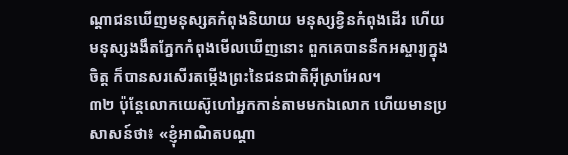ណ្ដាជនឃើញមនុស្សគកំពុងនិយាយ មនុស្សខ្វិនកំពុងដើរ ហើយមនុស្សងងឹតភ្នែកកំពុងមើលឃើញនោះ ពួកគេបាននឹកអស្ចារ្យក្នុងចិត្ត ក៏បានសរសើរតម្កើងព្រះនៃជនជាតិអ៊ីស្រាអែល។
៣២ ប៉ុន្តែលោកយេស៊ូហៅអ្នកកាន់តាមមកឯលោក ហើយមានប្រសាសន៍ថា៖ «ខ្ញុំអាណិតបណ្ដា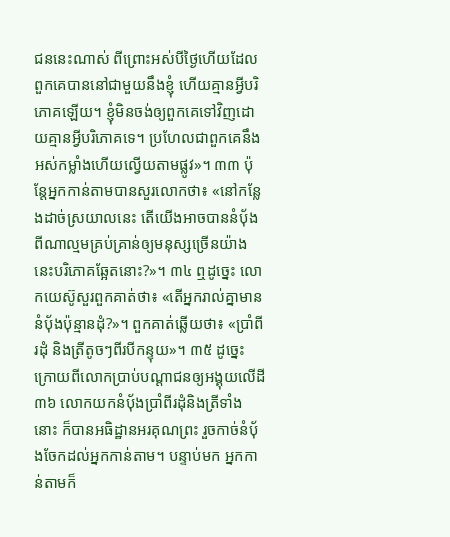ជននេះណាស់ ពីព្រោះអស់បីថ្ងៃហើយដែលពួកគេបាននៅជាមួយនឹងខ្ញុំ ហើយគ្មានអ្វីបរិភោគឡើយ។ ខ្ញុំមិនចង់ឲ្យពួកគេទៅវិញដោយគ្មានអ្វីបរិភោគទេ។ ប្រហែលជាពួកគេនឹងអស់កម្លាំងហើយល្វើយតាមផ្លូវ»។ ៣៣ ប៉ុន្តែអ្នកកាន់តាមបានសួរលោកថា៖ «នៅកន្លែងដាច់ស្រយាលនេះ តើយើងអាចបាននំប៉័ងពីណាល្មមគ្រប់គ្រាន់ឲ្យមនុស្សច្រើនយ៉ាងនេះបរិភោគឆ្អែតនោះ?»។ ៣៤ ឮដូច្នេះ លោកយេស៊ូសួរពួកគាត់ថា៖ «តើអ្នករាល់គ្នាមាននំប៉័ងប៉ុន្មានដុំ?»។ ពួកគាត់ឆ្លើយថា៖ «ប្រាំពីរដុំ និងត្រីតូចៗពីរបីកន្ទុយ»។ ៣៥ ដូច្នេះ ក្រោយពីលោកប្រាប់បណ្ដាជនឲ្យអង្គុយលើដី ៣៦ លោកយកនំប៉័ងប្រាំពីរដុំនិងត្រីទាំងនោះ ក៏បានអធិដ្ឋានអរគុណព្រះ រួចកាច់នំប៉័ងចែកដល់អ្នកកាន់តាម។ បន្ទាប់មក អ្នកកាន់តាមក៏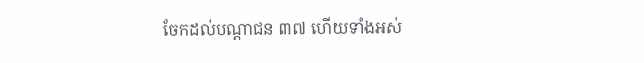ចែកដល់បណ្ដាជន ៣៧ ហើយទាំងអស់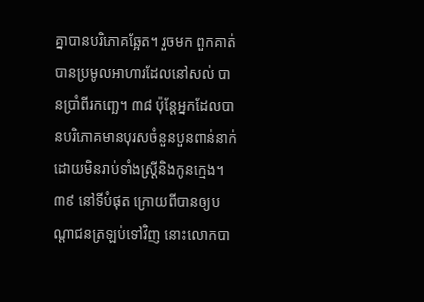គ្នាបានបរិភោគឆ្អែត។ រួចមក ពួកគាត់បានប្រមូលអាហារដែលនៅសល់ បានប្រាំពីរកញ្ឆេ។ ៣៨ ប៉ុន្តែអ្នកដែលបានបរិភោគមានបុរសចំនួនបួនពាន់នាក់ ដោយមិនរាប់ទាំងស្ត្រីនិងកូនក្មេង។ ៣៩ នៅទីបំផុត ក្រោយពីបានឲ្យបណ្ដាជនត្រឡប់ទៅវិញ នោះលោកបា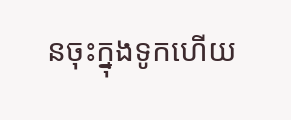នចុះក្នុងទូកហើយ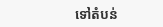ទៅតំបន់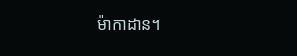ម៉ាកាដាន។